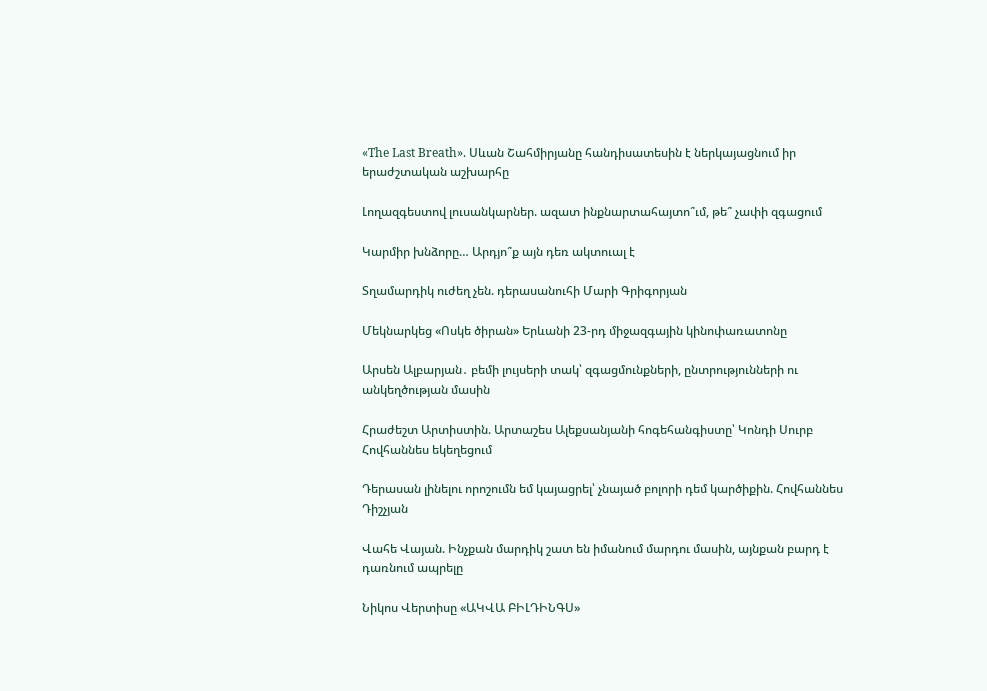«The Last Breath». Սևան Շահմիրյանը հանդիսատեսին է ներկայացնում իր երաժշտական աշխարհը

Լողազգեստով լուսանկարներ. ազատ ինքնարտահայտո՞ւմ, թե՞ չափի զգացում

Կարմիր խնձորը… Արդյո՞ք այն դեռ ակտուալ է

Տղամարդիկ ուժեղ չեն. դերասանուհի Մարի Գրիգորյան

Մեկնարկեց «Ոսկե ծիրան» Երևանի 23-րդ միջազգային կինոփառատոնը

Արսեն Ալբարյան․ բեմի լույսերի տակ՝ զգացմունքների, ընտրությունների ու անկեղծության մասին

Հրաժեշտ Արտիստին. Արտաշես Ալեքսանյանի հոգեհանգիստը՝ Կոնդի Սուրբ Հովհաննես եկեղեցում

Դերասան լինելու որոշումն եմ կայացրել՝ չնայած բոլորի դեմ կարծիքին. Հովհաննես Դիշչյան

Վահե Վայան. Ինչքան մարդիկ շատ են իմանում մարդու մասին, այնքան բարդ է դառնում ապրելը

Նիկոս Վերտիսը «ԱԿՎԱ ԲԻԼԴԻՆԳՍ»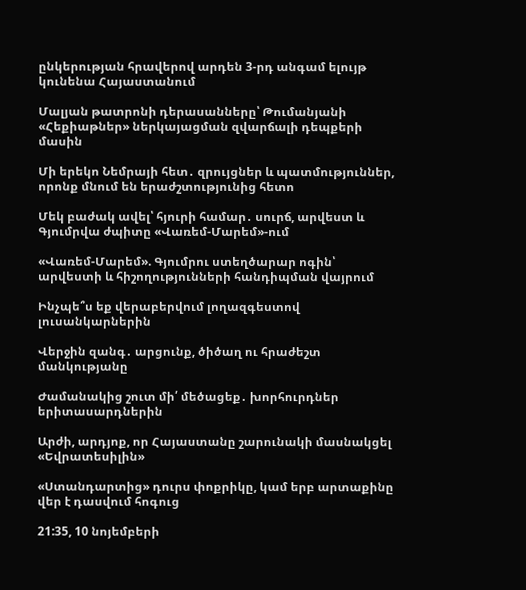ընկերության հրավերով արդեն 3-րդ անգամ ելույթ կունենա Հայաստանում

Մալյան թատրոնի դերասանները՝ Թումանյանի «Հեքիաթներ» ներկայացման զվարճալի դեպքերի մասին

Մի երեկո Նեմրայի հետ․ զրույցներ և պատմություններ, որոնք մնում են երաժշտությունից հետո

Մեկ բաժակ ավել՝ հյուրի համար․ սուրճ, արվեստ և Գյումրվա ժպիտը «Վառեմ-Մարեմ»-ում

«Վառեմ-Մարեմ». Գյումրու ստեղծարար ոգին՝ արվեստի և հիշողությունների հանդիպման վայրում

Ինչպե՞ս եք վերաբերվում լողազգեստով լուսանկարներին

Վերջին զանգ․ արցունք, ծիծաղ ու հրաժեշտ մանկությանը

Ժամանակից շուտ մի՛ մեծացեք․ խորհուրդներ երիտասարդներին

Արժի, արդյոք, որ Հայաստանը շարունակի մասնակցել «Եվրատեսիլին»

«Ստանդարտից» դուրս փոքրիկը, կամ երբ արտաքինը վեր է դասվում հոգուց

21:35, 10 նոյեմբերի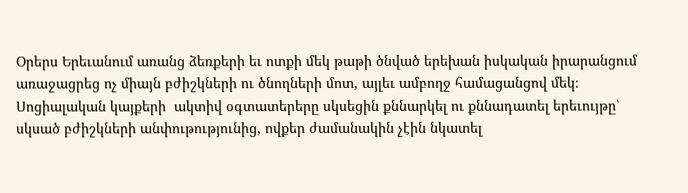Օրերս Երեւանում առանց ձեռքերի եւ ոտքի մեկ թաթի ծնված երեխան իսկական իրարանցում առաջացրեց ոչ միայն բժիշկների ու ծնողների մոտ, այլեւ ամբողջ համացանցով մեկ։ Սոցիալական կայքերի  ակտիվ օգտատերերը սկսեցին քննարկել ու քննադատել երեւույթը՝ սկսած բժիշկների անփութությունից, ովքեր ժամանակին չէին նկատել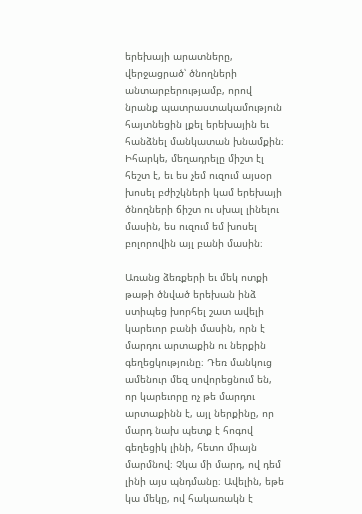երեխայի արատները, վերջացրած՝ ծնողների անտարբերությամբ, որով նրանք պատրաստակամություն հայտնեցին լքել երեխային եւ հանձնել մանկատան խնամքին։ Իհարկե, մեղադրելը միշտ էլ հեշտ է, եւ ես չեմ ուզում այսօր խոսել բժիշկների կամ երեխայի ծնողների ճիշտ ու սխալ լինելու մասին, ես ուզում եմ խոսել բոլորովին այլ բանի մասին։

Առանց ձեռքերի եւ մեկ ոտքի թաթի ծնված երեխան ինձ ստիպեց խորհել շատ ավելի կարեւոր բանի մասին, որն է մարդու արտաքին ու ներքին գեղեցկությունը։ Դեռ մանկուց ամենուր մեզ սովորեցնում են, որ կարեւորը ոչ թե մարդու արտաքինն է, այլ ներքինը, որ մարդ նախ պետք է հոգով գեղեցիկ լինի, հետո միայն մարմնով։ Չկա մի մարդ, ով դեմ լինի այս պնդմանը։ Ավելին, եթե կա մեկը, ով հակառակն է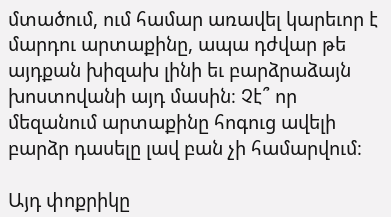մտածում, ում համար առավել կարեւոր է մարդու արտաքինը, ապա դժվար թե այդքան խիզախ լինի եւ բարձրաձայն խոստովանի այդ մասին։ Չէ՞ որ մեզանում արտաքինը հոգուց ավելի բարձր դասելը լավ բան չի համարվում։

Այդ փոքրիկը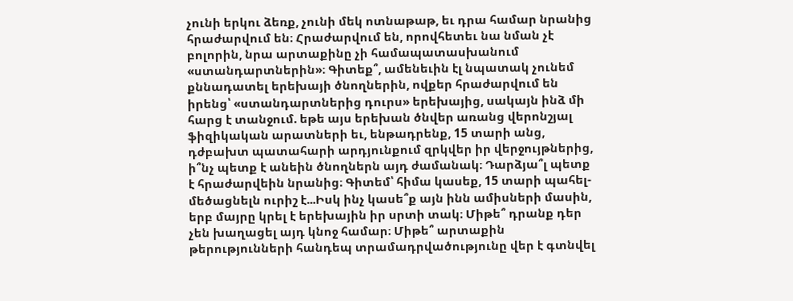չունի երկու ձեռք, չունի մեկ ոտնաթաթ, եւ դրա համար նրանից հրաժարվում են։ Հրաժարվում են, որովհետեւ նա նման չէ բոլորին, նրա արտաքինը չի համապատասխանում  «ստանդարտներին»։ Գիտեք՞, ամենեւին էլ նպատակ չունեմ քննադատել երեխայի ծնողներին, ովքեր հրաժարվում են իրենց՝ «ստանդարտներից դուրս» երեխայից, սակայն ինձ մի հարց է տանջում. եթե այս երեխան ծնվեր առանց վերոնշյալ ֆիզիկական արատների եւ, ենթադրենք, 15 տարի անց, դժբախտ պատահարի արդյունքում զրկվեր իր վերջույթներից, ի՞նչ պետք է անեին ծնողներն այդ ժամանակ։ Դարձյա՞լ պետք է հրաժարվեին նրանից։ Գիտեմ՝ հիմա կասեք, 15 տարի պահել-մեծացնելն ուրիշ է...Իսկ ինչ կասե՞ք այն ինն ամիսների մասին, երբ մայրը կրել է երեխային իր սրտի տակ։ Միթե՞ դրանք դեր չեն խաղացել այդ կնոջ համար։ Միթե՞ արտաքին թերությունների հանդեպ տրամադրվածությունը վեր է գտնվել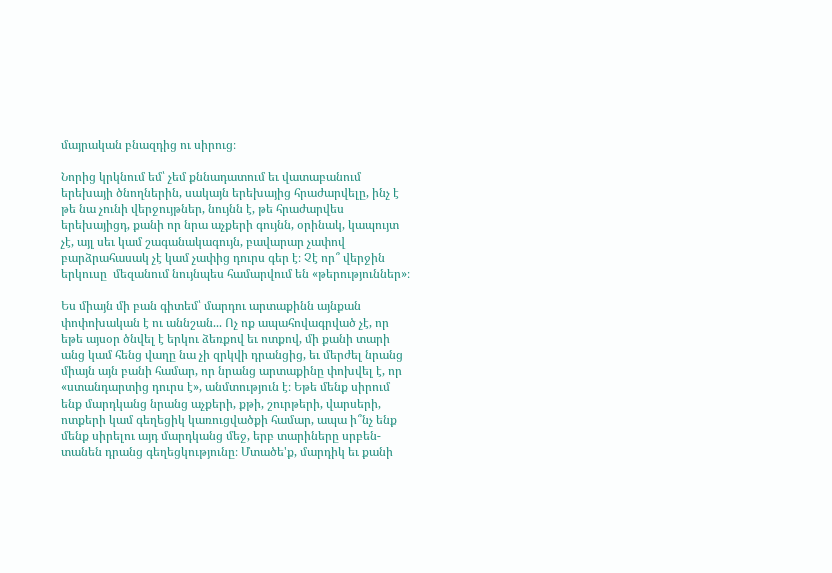մայրական բնազդից ու սիրուց։

Նորից կրկնում եմ՝ չեմ քննադատում եւ վատաբանում երեխայի ծնողներին, սակայն երեխայից հրաժարվելը, ինչ է թե նա չունի վերջույթներ, նույնն է, թե հրաժարվես երեխայիցդ, քանի որ նրա աչքերի գույնն, օրինակ, կապույտ չէ, այլ սեւ կամ շագանակագույն, բավարար չափով բարձրահասակ չէ կամ չափից դուրս գեր է։ Չէ որ՞ վերջին երկուսը  մեզանում նույնպես համարվում են «թերություններ»։

Ես միայն մի բան գիտեմ՝ մարդու արտաքինն այնքան փոփոխական է ու աննշան... Ոչ ոք ապահովագրված չէ, որ եթե այսօր ծնվել է երկու ձեռքով եւ ոտքով, մի քանի տարի անց կամ հենց վաղը նա չի զրկվի դրանցից, եւ մերժել նրանց միայն այն բանի համար, որ նրանց արտաքինը փոխվել է, որ «ստանդարտից դուրս է», անմտություն է։ Եթե մենք սիրում ենք մարդկանց նրանց աչքերի, քթի, շուրթերի, վարսերի, ոտքերի կամ գեղեցիկ կառուցվածքի համար, ապա ի՞նչ ենք մենք սիրելու այդ մարդկանց մեջ, երբ տարիները սրբեն-տանեն դրանց գեղեցկությունը։ Մտածե'ք, մարդիկ եւ քանի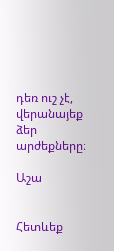դեռ ուշ չէ, վերանայեք ձեր արժեքները։

Աշա


Հետևեք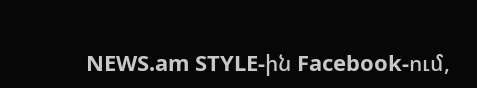NEWS.am STYLE-ին Facebook-ում,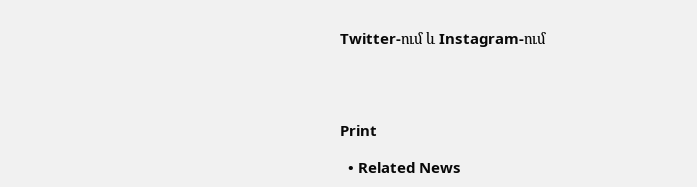Twitter-ում և Instagram-ում




Print

  • Related News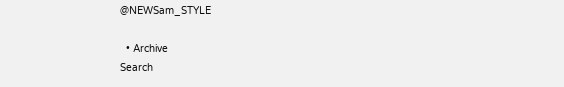@NEWSam_STYLE

  • Archive
Search